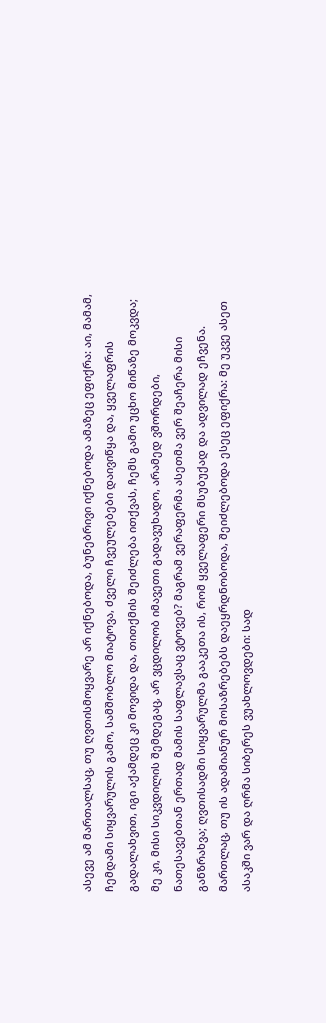ასევე ამ მართალსაც, თუ ღვთისმოყვარე არ იქნებოდა, ბუნებრივი იქნებოდა ამაზეც ეფიქრა: აი, მამამ, ჩემდამი სიყვარულის გამო, სამშობლო მიატოვა, ძველი ჩვეულებები დაივიწყა და, ყველაფრის გადალახვით, იგი აქამდეც კი მოვიდა და, თითქმის შეიძლება ითქვას, ჩემს გამო უცხო მიწაზე მოკვდა; მე კი, მისი სიკვდილის შემდეგაც, არ ვცდილობ იმავეთი გადავუხადო, არამედ ვშორდები, ნათესავებთან ერთად მამის საფლავსაც ვტოვებ? მაგრამ ვერაფერმა ასეთმა ვერ შეაჩერა მისი განზრახვა; ღვთისადმი სიყვარულმა გააკეთა ის, რომ ყველაფერი მსუბუქად და ადვილად ეჩვენა. მართლაც, თუ ის ადამიანურ მოსაზრებებს დაეყრდნობოდა, შეიძლებოდა ესეც ეფიქრა: მე უკვე ასეთ ასაკში ვარ და ღრმა სიბერეს ვუახლოვდები: სად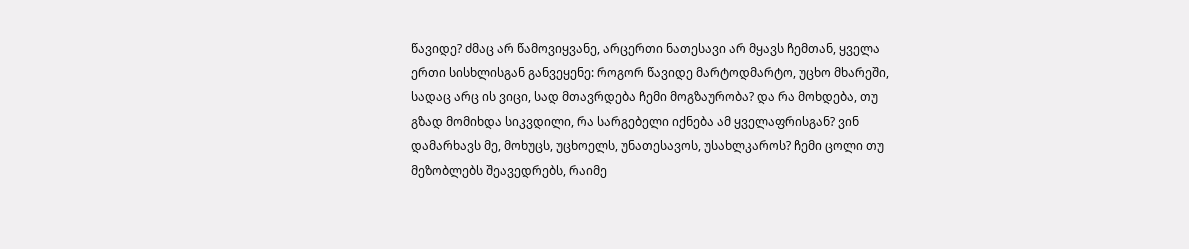წავიდე? ძმაც არ წამოვიყვანე, არცერთი ნათესავი არ მყავს ჩემთან, ყველა ერთი სისხლისგან განვეყენე: როგორ წავიდე მარტოდმარტო, უცხო მხარეში, სადაც არც ის ვიცი, სად მთავრდება ჩემი მოგზაურობა? და რა მოხდება, თუ გზად მომიხდა სიკვდილი, რა სარგებელი იქნება ამ ყველაფრისგან? ვინ დამარხავს მე, მოხუცს, უცხოელს, უნათესავოს, უსახლკაროს? ჩემი ცოლი თუ მეზობლებს შეავედრებს, რაიმე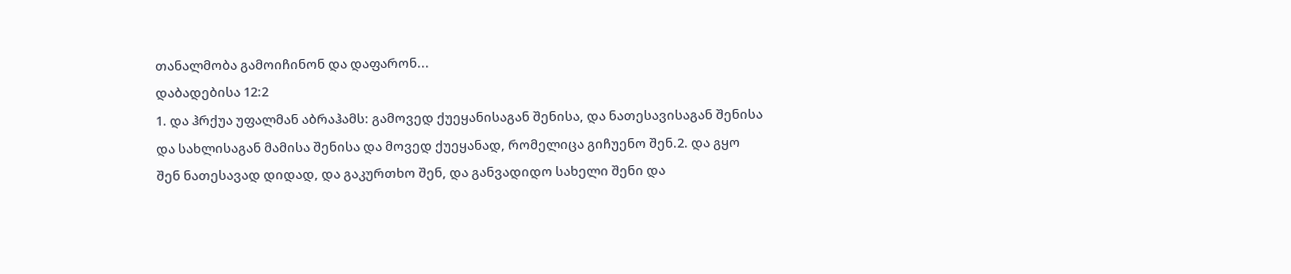თანალმობა გამოიჩინონ და დაფარონ...
დაბადებისა 12:2
1. და ჰრქუა უფალმან აბრაჰამს: გამოვედ ქუეყანისაგან შენისა, და ნათესავისაგან შენისა და სახლისაგან მამისა შენისა და მოვედ ქუეყანად, რომელიცა გიჩუენო შენ.2. და გყო შენ ნათესავად დიდად, და გაკურთხო შენ, და განვადიდო სახელი შენი და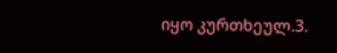იყო კურთხეულ.3.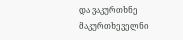და ვაკურთხნე მაკურთხეველნი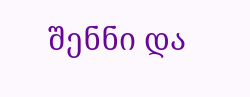შენნი და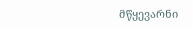მწყევარნი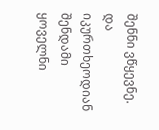შენნი ვწყევნე. და იკურთხეოდიან შენდამი ყოველნი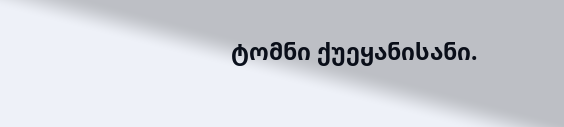ტომნი ქუეყანისანი.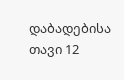დაბადებისა თავი 12